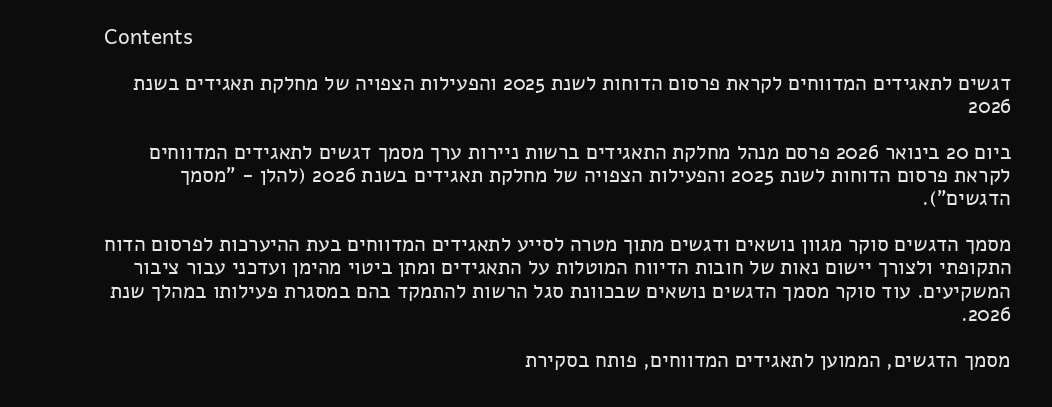Contents

דגשים לתאגידים המדווחים לקראת פרסום הדוחות לשנת 2025 והפעילות הצפויה של מחלקת תאגידים בשנת 2026

ביום 20 בינואר 2026 פרסם מנהל מחלקת התאגידים ברשות ניירות ערך מסמך דגשים לתאגידים המדווחים לקראת פרסום הדוחות לשנת 2025 והפעילות הצפויה של מחלקת תאגידים בשנת 2026 (להלן - "מסמך הדגשים").

מסמך הדגשים סוקר מגוון נושאים ודגשים מתוך מטרה לסייע לתאגידים המדווחים בעת ההיערכות לפרסום הדוח התקופתי ולצורך יישום נאות של חובות הדיווח המוטלות על התאגידים ומתן ביטוי מהימן ועדכני עבור ציבור המשקיעים. עוד סוקר מסמך הדגשים נושאים שבכוונת סגל הרשות להתמקד בהם במסגרת פעילותו במהלך שנת 2026.

מסמך הדגשים, הממוען לתאגידים המדווחים, פותח בסקירת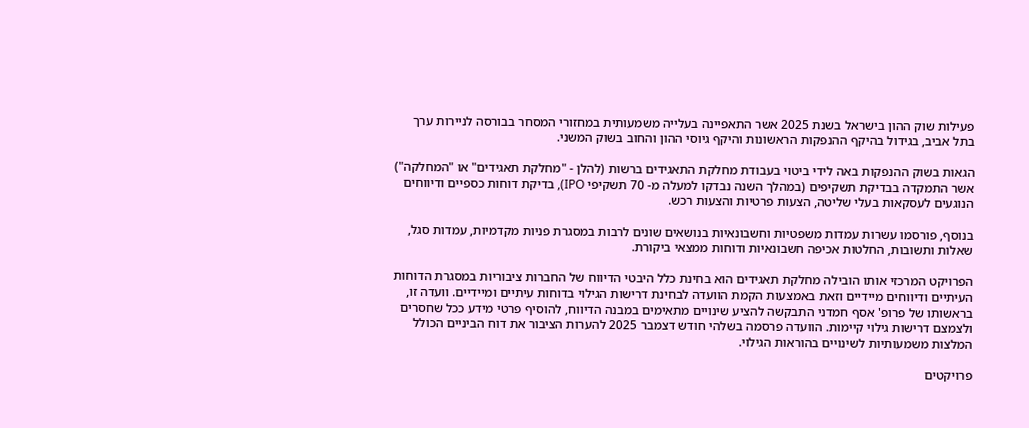פעילות שוק ההון בישראל בשנת 2025 אשר התאפיינה בעלייה משמעותית במחזורי המסחר בבורסה לניירות ערך בתל אביב, בגידול בהיקף ההנפקות הראשונות והיקף גיוסי ההון והחוב בשוק המשני.

הגאות בשוק ההנפקות באה לידי ביטוי בעבודת מחלקת התאגידים ברשות (להלן - "מחלקת תאגידים" או "המחלקה") אשר התמקדה בבדיקת תשקיפים (במהלך השנה נבדקו למעלה מ- 70 תשקיפי IPO), בדיקת דוחות כספיים ודיווחים הנוגעים לעסקאות בעלי שליטה, הצעות פרטיות והצעות רכש.

בנוסף, פורסמו עשרות עמדות משפטיות וחשבונאיות בנושאים שונים לרבות במסגרת פניות מקדמיות, עמדות סגל, שאלות ותשובות, החלטות אכיפה חשבונאיות ודוחות ממצאי ביקורת.

הפרויקט המרכזי אותו הובילה מחלקת תאגידים הוא בחינת כלל היבטי הדיווח של החברות ציבוריות במסגרת הדוחות העיתיים ודיווחים מיידיים וזאת באמצעות הקמת הוועדה לבחינת דרישות הגילוי בדוחות עיתיים ומיידיים. וועדה זו, בראשותו של פרופ' אסף חמדני התבקשה להציע שינויים מתאימים במבנה הדיווח, להוסיף פרטי מידע ככל שחסרים ולצמצם דרישות גילוי קיימות. הוועדה פרסמה בשלהי חודש דצמבר 2025 להערות הציבור את דוח הביניים הכולל המלצות משמעותיות לשינויים בהוראות הגילוי.

פרויקטים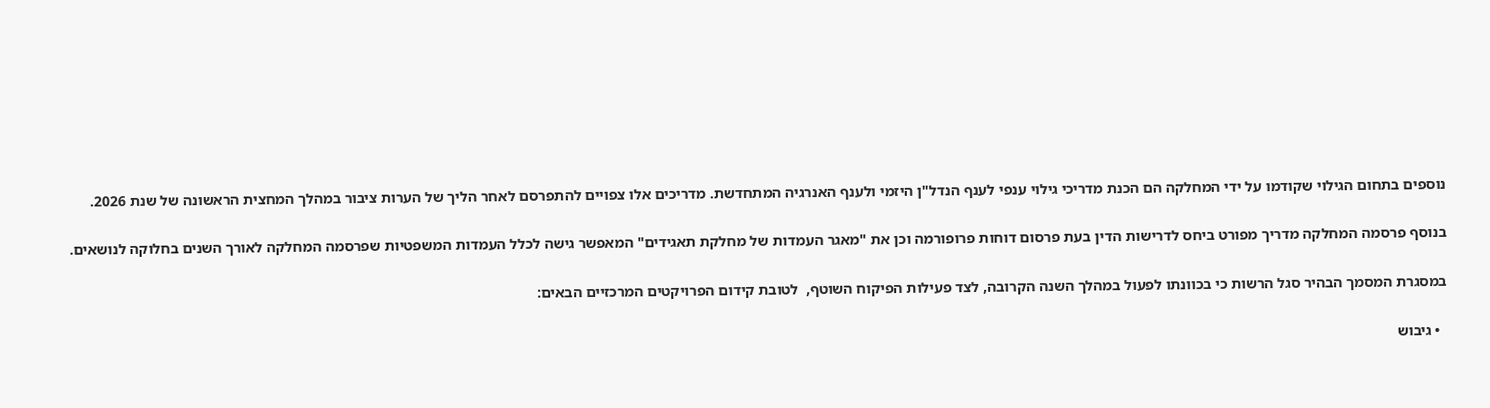נוספים בתחום הגילוי שקודמו על ידי המחלקה הם הכנת מדריכי גילוי ענפי לענף הנדל"ן היזמי ולענף האנרגיה המתחדשת. מדריכים אלו צפויים להתפרסם לאחר הליך של הערות ציבור במהלך המחצית הראשונה של שנת 2026.

בנוסף פרסמה המחלקה מדריך מפורט ביחס לדרישות הדין בעת פרסום דוחות פרופורמה וכן את "מאגר העמדות של מחלקת תאגידים" המאפשר גישה לכלל העמדות המשפטיות שפרסמה המחלקה לאורך השנים בחלוקה לנושאים.

במסגרת המסמך הבהיר סגל הרשות כי בכוונתו לפעול במהלך השנה הקרובה, לצד פעילות הפיקוח השוטף,  לטובת קידום הפרויקטים המרכזיים הבאים:

  • גיבוש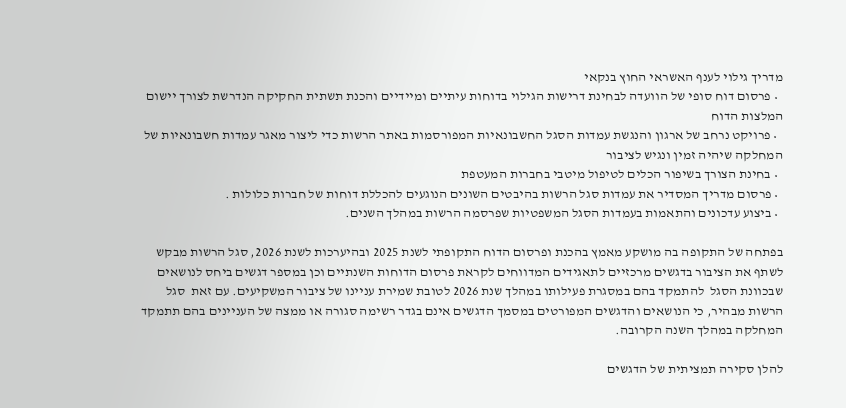מדריך גילוי לענף האשראי החוץ בנקאי
  • פרסום דוח סופי של הוועדה לבחינת דרישות הגילוי בדוחות עיתיים ומיידיים והכנת תשתית החקיקה הנדרשת לצורך יישום המלצות הדוח
  • פרויקט נרחב של ארגון והנגשת עמדות הסגל החשבונאיות המפורסמות באתר הרשות כדי ליצור מאגר עמדות חשבונאיות של המחלקה שיהיה זמין ונגיש לציבור
  • בחינת הצורך בשיפור הכלים לטיפול מיטבי בחברות המעטפת
  • פרסום מדריך המסדיר את עמדות סגל הרשות בהיבטים השונים הנוגעים להכללת דוחות של חברות כלולות .
  • ביצוע עדכונים והתאמות בעמדות הסגל המשפטיות שפרסמה הרשות במהלך השנים.

בפתחה של התקופה בה מושקע מאמץ בהכנת ופרסום הדוח התקופתי לשנת 2025 ובהיערכות לשנת 2026, סגל הרשות מבקש לשתף את הציבור בדגשים מרכזיים לתאגידים המדווחים לקראת פרסום הדוחות השנתיים וכן במספר דגשים ביחס לנושאים שבכוונת הסגל  להתמקד בהם במסגרת פעילותו במהלך שנת 2026 לטובת שמירת עניינו של ציבור המשקיעים. עם זאת  סגל הרשות מבהיר, כי הנושאים והדגשים המפורטים במסמך הדגשים אינם בגדר רשימה סגורה או ממצה של העניינים בהם תתמקד המחלקה במהלך השנה הקרובה.

להלן סקירה תמציתית של הדגשים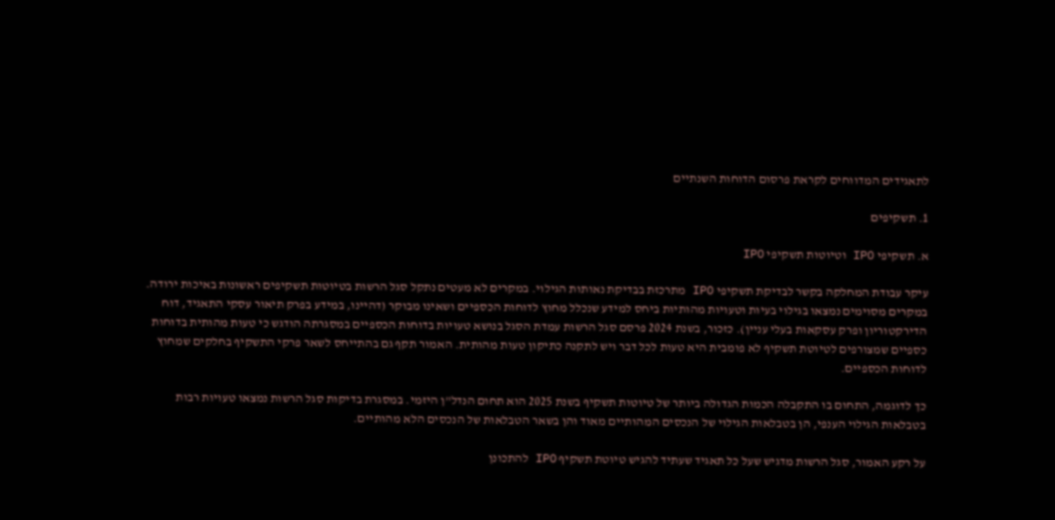לתאגידים המדווחים לקראת פרסום הדוחות השנתיים

1. תשקיפים

א. תשקיפי IPO וטיוטות תשקיפי IPO

עיקר עבודת המחלקה בקשר לבדיקת תשקיפי IPO מתרכזת בבדיקת נאותות הגילוי. במקרים לא מעטים נתקל סגל הרשות בטיוטות תשקיפים ראשונות באיכות ירודה. במקרים מסוימים נמצאו בגילוי בעיות וטעויות מהותיות ביחס למידע שנכלל מחוץ לדוחות הכספיים ושאינו מבוקר (דהיינו, במידע בפרק תיאור עסקי התאגיד, דוח הדירקטוריון ופרק עסקאות בעלי עניין). כזכור, בשנת 2024 פרסם סגל הרשות עמדת הסגל בנושא טעויות בדוחות הכספיים במסגרתה הודגש כי טעות מהותית בדוחות כספיים שמצורפים לטיוטת תשקיף לא פומבית היא טעות לכל דבר ויש לתקנה כתיקון טעות מהותית. האמור תקף גם בהתייחס לשאר פרקי התשקיף בחלקים שמחוץ לדוחות הכספיים.

כך לדוגמה, התחום בו התקבלה הכמות הגדולה ביותר של טיוטות תשקיף בשנת 2025 הוא תחום הנדל"ן היזמי. במסגרת בדיקות סגל הרשות נמצאו טעויות רבות בטבלאות הגילוי הענפי, הן בטבלאות הגילוי של הנכסים המהותיים מאוד והן בשאר הטבלאות של הנכסים הלא מהותיים.

על רקע האמור, סגל הרשות מדגיש שעל כל תאגיד שעתיד להגיש טיוטת תשקיף IPO להתכונן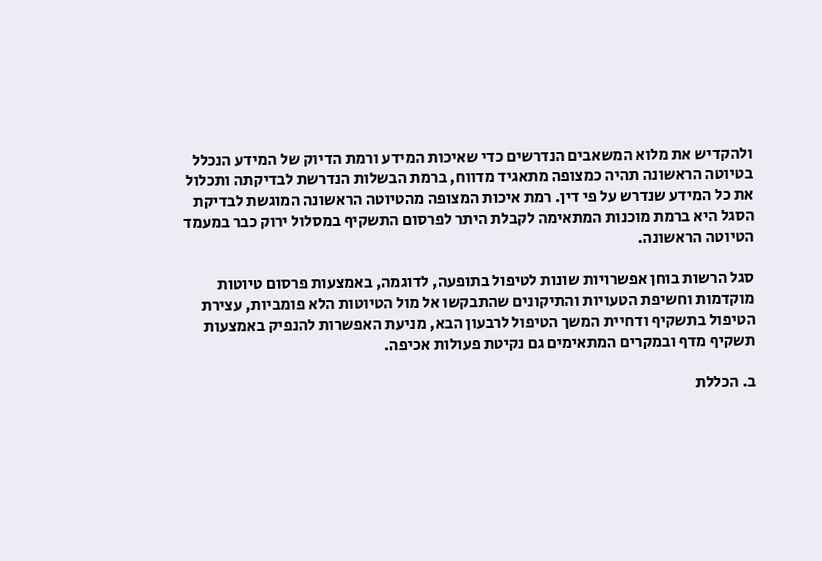ולהקדיש את מלוא המשאבים הנדרשים כדי שאיכות המידע ורמת הדיוק של המידע הנכלל בטיוטה הראשונה תהיה כמצופה מתאגיד מדווח, ברמת הבשלות הנדרשת לבדיקתה ותכלול את כל המידע שנדרש על פי דין. רמת איכות המצופה מהטיוטה הראשונה המוגשת לבדיקת הסגל היא ברמת מוכנות המתאימה לקבלת היתר לפרסום התשקיף במסלול ירוק כבר במעמד הטיוטה הראשונה.

סגל הרשות בוחן אפשרויות שונות לטיפול בתופעה, לדוגמה, באמצעות פרסום טיוטות מוקדמות וחשיפת הטעויות והתיקונים שהתבקשו אל מול הטיוטות הלא פומביות, עצירת הטיפול בתשקיף ודחיית המשך הטיפול לרבעון הבא, מניעת האפשרות להנפיק באמצעות תשקיף מדף ובמקרים המתאימים גם נקיטת פעולות אכיפה.

ב. הכללת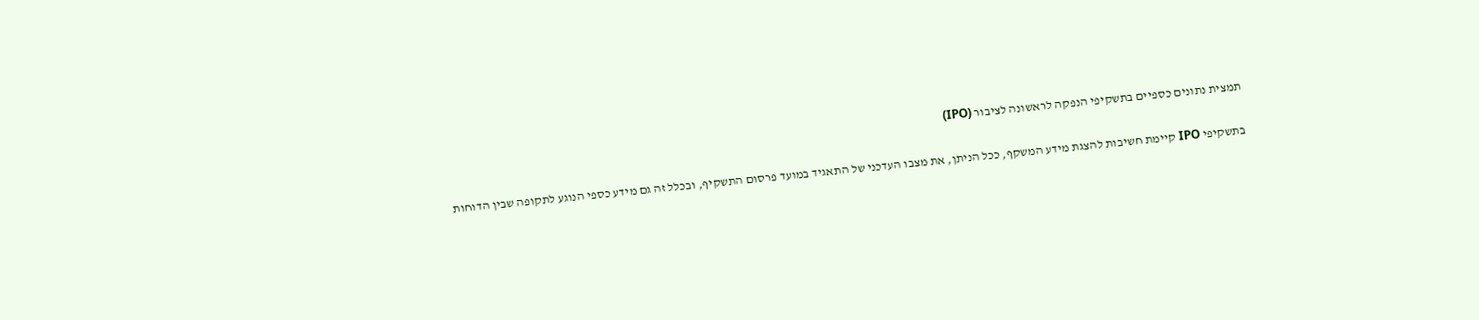תמצית נתונים כספיים בתשקיפי הנפקה לראשונה לציבור (IPO)

בתשקיפי IPO קיימת חשיבות להצגת מידע המשקף, ככל הניתן, את מצבו העדכני של התאגיד במועד פרסום התשקיף, ובכלל זה גם מידע כספי הנוגע לתקופה שבין הדוחות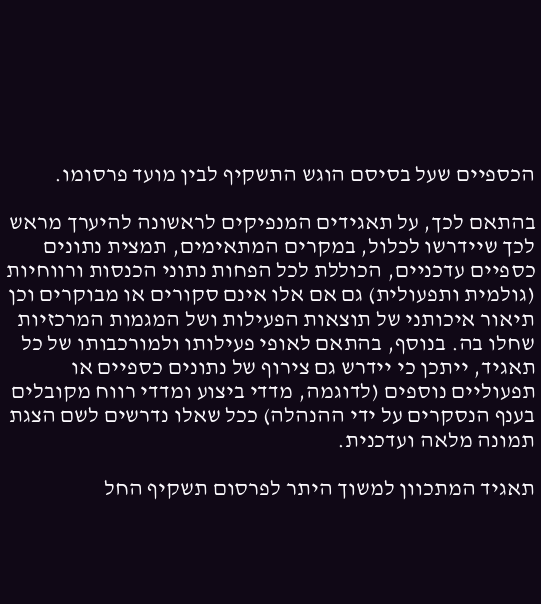הכספיים שעל בסיסם הוגש התשקיף לבין מועד פרסומו.

בהתאם לכך, על תאגידים המנפיקים לראשונה להיערך מראש לכך שיידרשו לכלול, במקרים המתאימים, תמצית נתונים כספיים עדכניים, הכוללת לכל הפחות נתוני הכנסות ורווחיות (גולמית ותפעולית) גם אם אלו אינם סקורים או מבוקרים וכן תיאור איכותני של תוצאות הפעילות ושל המגמות המרכזיות שחלו בה. בנוסף, בהתאם לאופי פעילותו ולמורכבותו של כל תאגיד, ייתכן כי יידרש גם צירוף של נתונים כספיים או תפעוליים נוספים (לדוגמה, מדדי ביצוע ומדדי רווח מקובלים בענף הנסקרים על ידי ההנהלה) ככל שאלו נדרשים לשם הצגת תמונה מלאה ועדכנית.

תאגיד המתכוון למשוך היתר לפרסום תשקיף החל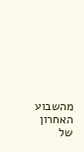מהשבוע האחרון של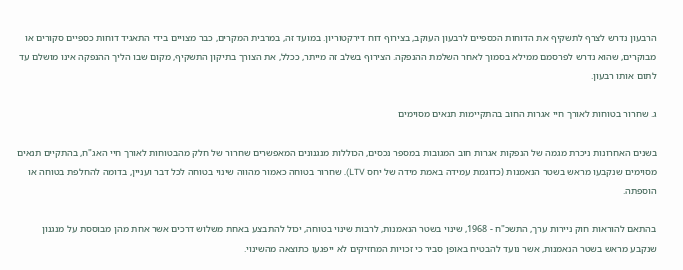הרבעון נדרש לצרף לתשקיף את הדוחות הכספיים לרבעון העוקב, בצירוף דוח דירקטוריון. במועד זה, במרבית המקרים, כבר מצויים בידי התאגיד דוחות כספיים סקורים או מבוקרים, שהוא נדרש לפרסמם ממילא בסמוך לאחר השלמת ההנפקה. הצירוף בשלב זה מייתר, ככלל, את הצורך בתיקון התשקיף, מקום שבו הליך ההנפקה אינו מושלם עד לתום אותו רבעון.

ג. שחרור בטוחות לאורך חיי אגרות החוב בהתקיימות תנאים מסוימים

בשנים האחרונות ניכרת מגמה של הנפקות אגרות חוב המגובות במספר נכסים, הכוללות מנגנונים המאפשרים שחרור של חלק מהבטוחות לאורך חיי האג"ח, בהתקיים תנאים מסוימים שנקבעו מראש בשטר הנאמנות (כדוגמת עמידה באמת מידה של יחס LTV). שחרור בטוחה כאמור מהווה שינוי בטוחה לכל דבר ועניין, בדומה להחלפת בטוחה או הוספתה.

בהתאם להוראות חוק ניירות ערך, התשכ"ח - 1968, שינוי בשטר הנאמנות, לרבות שינוי בטוחה, יכול להתבצע באחת משלוש דרכים אשר אחת מהן מבוססת על מנגנון שנקבע מראש בשטר הנאמנות, אשר נועד להבטיח באופן סביר כי זכויות המחזיקים לא ייפגעו כתוצאה מהשינוי.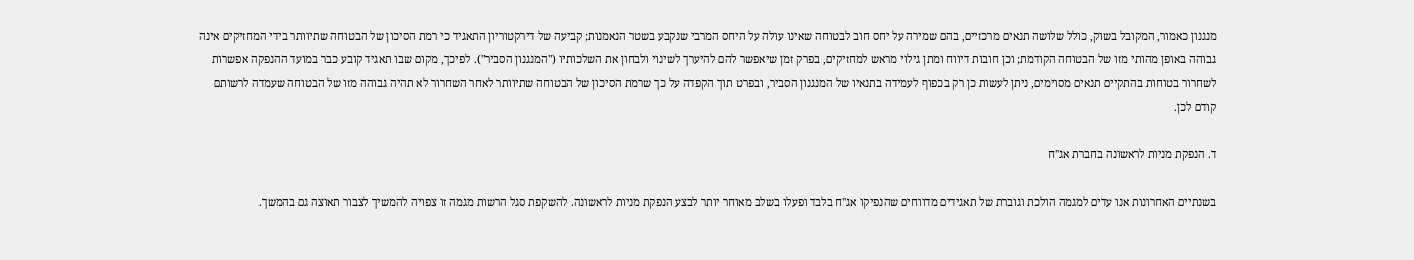מנגנון כאמור, המקובל בשוק, כולל שלושה תנאים מרכזיים, בהם שמירה על יחס חוב לבטוחה שאינו עולה על היחס המרבי שנקבע בשטר הנאמנות; קביעה של דירקטוריון התאגיד כי רמת הסיכון של הבטוחה שתיוותר בידי המחזיקים אינה גבוהה באופן מהותי מזו של הבטוחה הקודמת; וכן חובות דיווח ומתן גילוי מראש למחזיקים, בפרק זמן שיאפשר להם להיערך לשינוי ולבחון את השלכותיו ("המנגנון הסביר"). לפיכך, מקום שבו תאגיד קובע כבר במועד ההנפקה אפשרות לשחרור בטוחות בהתקיים תנאים מסוימים, ניתן לעשות כן רק בכפוף לעמידה בתנאיו של המנגנון הסביר, ובפרט תוך הקפדה על כך שרמת הסיכון של הבטוחה שתיוותר לאחר השחרור לא תהיה גבוהה מזו של הבטוחה שעמדה לרשותם קודם לכן.

ד. הנפקת מניות לראשונה בחברת אג"ח

בשנתיים האחרונות אנו עדים למגמה הולכת וגוברת של תאגידים מדווחים שהנפיקו אג"ח בלבד ופעלו בשלב מאוחר יותר לבצע הנפקת מניות לראשונה. להשקפת סגל הרשות מגמה זו צפויה להמשיך לצבור תאוצה גם בהמשך.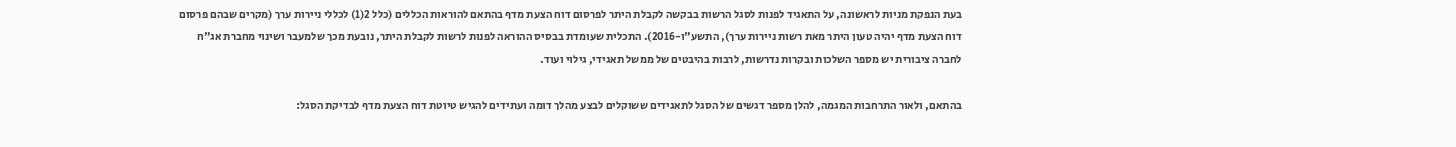בעת הנפקת מניות לראשונה, על התאגיד לפנות לסגל הרשות בבקשה לקבלת היתר לפרסום דוח הצעת מדף בהתאם להוראות הכללים (כלל 2(1) לכללי ניירות ערך (מקרים שבהם פרסום דוח הצעת מדף יהיה טעון היתר מאת רשות ניירות ערך), התשע"ו-2016). התכלית שעומדת בבסיס ההוראה לפנות לרשות לקבלת היתר, נובעת מכך שלמעבר ושינוי מחברת אג"ח לחברה ציבורית יש מספר השלכות ובקרות נדרשות, לרבות בהיבטים של ממשל תאגידי, גילוי ועוד.

בהתאם, ולאור התרחבות המגמה, להלן מספר דגשים של הסגל לתאגידים ששוקלים לבצע מהלך דומה ועתידים להגיש טיוטת דוח הצעת מדף לבדיקת הסגל: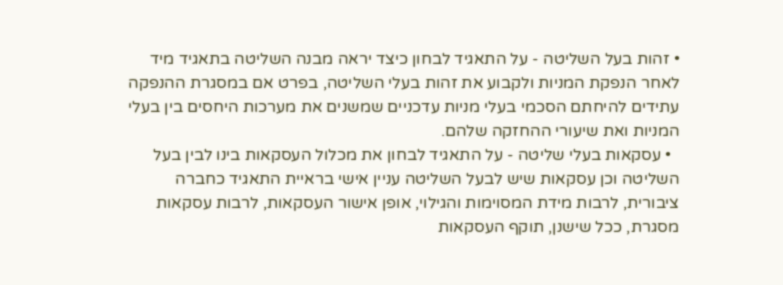• זהות בעל השליטה - על התאגיד לבחון כיצד יראה מבנה השליטה בתאגיד מיד לאחר הנפקת המניות ולקבוע את זהות בעלי השליטה, בפרט אם במסגרת ההנפקה עתידים להיחתם הסכמי בעלי מניות עדכניים שמשנים את מערכות היחסים בין בעלי המניות ואת שיעורי ההחזקה שלהם.
  • עסקאות בעלי שליטה - על התאגיד לבחון את מכלול העסקאות בינו לבין בעל השליטה וכן עסקאות שיש לבעל השליטה עניין אישי בראיית התאגיד כחברה ציבורית, לרבות מידת המסוימות והגילוי, אופן אישור העסקאות, לרבות עסקאות מסגרת, ככל שישנן, תוקף העסקאות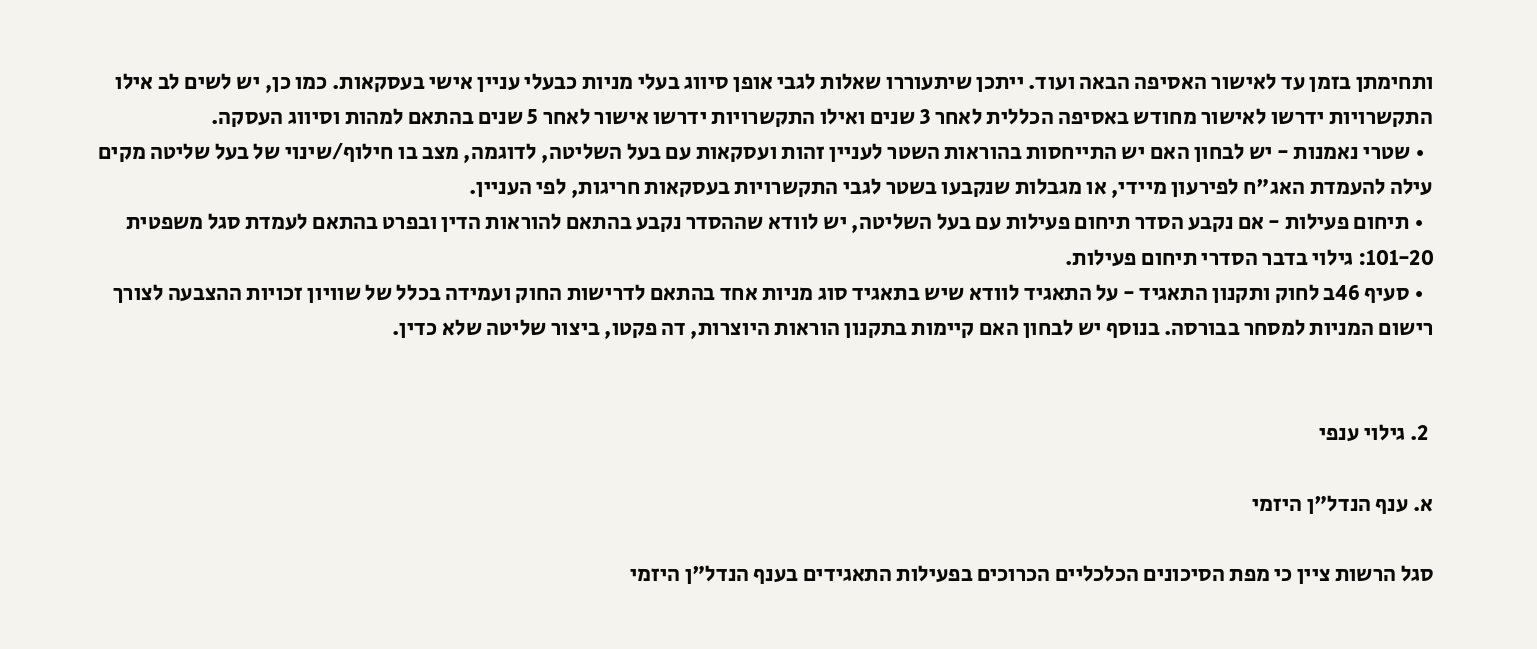ותחימתן בזמן עד לאישור האסיפה הבאה ועוד. ייתכן שיתעוררו שאלות לגבי אופן סיווג בעלי מניות כבעלי עניין אישי בעסקאות. כמו כן, יש לשים לב אילו התקשרויות ידרשו לאישור מחודש באסיפה הכללית לאחר 3 שנים ואילו התקשרויות ידרשו אישור לאחר 5 שנים בהתאם למהות וסיווג העסקה.
  • שטרי נאמנות - יש לבחון האם יש התייחסות בהוראות השטר לעניין זהות ועסקאות עם בעל השליטה, לדוגמה, מצב בו חילוף/שינוי של בעל שליטה מקים עילה להעמדת האג"ח לפירעון מיידי, או מגבלות שנקבעו בשטר לגבי התקשרויות בעסקאות חריגות, לפי העניין.
  • תיחום פעילות - אם נקבע הסדר תיחום פעילות עם בעל השליטה, יש לוודא שההסדר נקבע בהתאם להוראות הדין ובפרט בהתאם לעמדת סגל משפטית 101-20: גילוי בדבר הסדרי תיחום פעילות.
  • סעיף 46ב לחוק ותקנון התאגיד - על התאגיד לוודא שיש בתאגיד סוג מניות אחד בהתאם לדרישות החוק ועמידה בכלל של שוויון זכויות ההצבעה לצורך רישום המניות למסחר בבורסה. בנוסף יש לבחון האם קיימות בתקנון הוראות היוצרות, דה פקטו, ביצור שליטה שלא כדין.


 2. גילוי ענפי

א. ענף הנדל"ן היזמי

סגל הרשות ציין כי מפת הסיכונים הכלכליים הכרוכים בפעילות התאגידים בענף הנדל"ן היזמי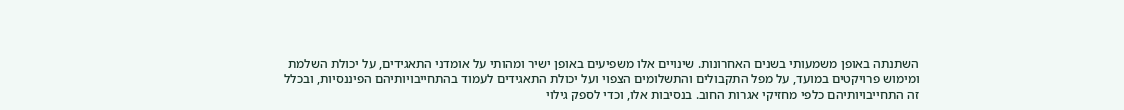השתנתה באופן משמעותי בשנים האחרונות. שינויים אלו משפיעים באופן ישיר ומהותי על אומדני התאגידים, על יכולת השלמת ומימוש פרויקטים במועד, על מפל התקבולים והתשלומים הצפוי ועל יכולת התאגידים לעמוד בהתחייבויותיהם הפיננסיות, ובכלל זה התחייבויותיהם כלפי מחזיקי אגרות החוב. בנסיבות אלו, וכדי לספק גילוי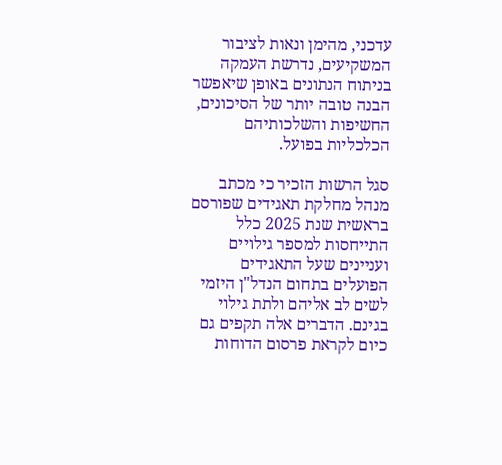עדכני, מהימן ונאות לציבור המשקיעים, נדרשת העמקה בניתוח הנתונים באופן שיאפשר הבנה טובה יותר של הסיכונים, החשיפות והשלכותיהם הכלכליות בפועל.

סגל הרשות הזכיר כי מכתב מנהל מחלקת תאגידים שפורסם בראשית שנת 2025 כלל התייחסות למספר גילויים ועניינים שעל התאגידים הפועלים בתחום הנדל"ן היזמי לשים לב אליהם ולתת גילוי בגינם. הדברים אלה תקפים גם כיום לקראת פרסום הדוחות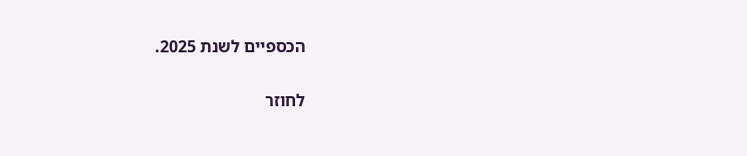הכספיים לשנת 2025.

לחוזר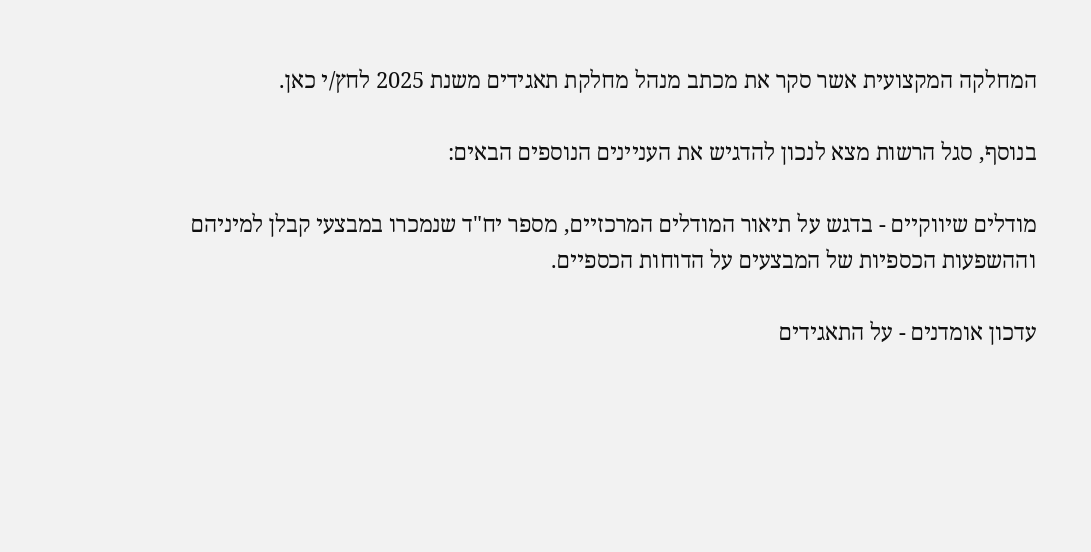המחלקה המקצועית אשר סקר את מכתב מנהל מחלקת תאגידים משנת 2025 לחץ/י כאן.

בנוסף, סגל הרשות מצא לנכון להדגיש את העניינים הנוספים הבאים:

מודלים שיווקיים - בדגש על תיאור המודלים המרכזיים, מספר יח"ד שנמכרו במבצעי קבלן למיניהם וההשפעות הכספיות של המבצעים על הדוחות הכספיים.

עדכון אומדנים - על התאגידים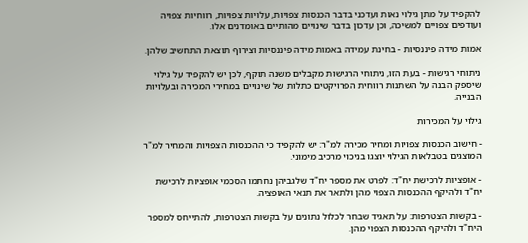להקפיד על מתן גילוי נאות ועדכני בדבר הכנסות צפויות, עלויות צפויות, רווחיות צפויה ועודפים צפויים למשיכה, וכן עדכון בדבר שינויים מהותיים באומדנים אלו.

אמות מידה פיננסיות - בחינת עמידה באמות מידה פיננסיות וצירוף תוצאת התחשיב שלהן.

ניתוחי רגישות - בעת הזו, ניתוחי הרגישות מקבלים משנה תוקף, לכן יש להקפיד על גילוי שיספק הבנה על השתנות רווחית הפרויקטים כתלות של שינויים במחירי המכירה ובעלויות הבנייה.

גילוי על המכירות

- חישוב הכנסות צפויות ומחיר מכירה למ"ר: יש להקפיד כי ההכנסות הצפויות והמחיר למ"ר המוצגים בטבלאות הגילוי יוצגו בניכוי מרכיב מימוני.

- אופציות לרכישת יח"ד: לפרט את מספר יח"ד שלגביהן נחתמו הסכמי אופציות לרכישת יח"ד ולהיקף ההכנסות הצפוי מהן ולתאר את תנאי האופציה.

- בקשות הצטרפות: על תאגיד שבחר לכלול נתונים על בקשות הצטרפות, להתייחס למספר היח"ד ולהיקף ההכנסות הצפוי מהן.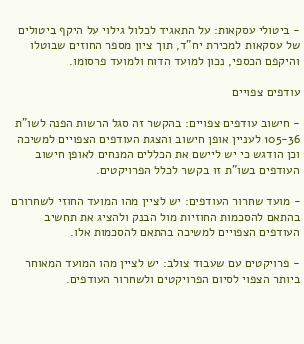- ביטולי עסקאות: על התאגיד לכלול גילוי על היקף ביטולים של עסקאות למכירת יח"ד, תוך ציון מספר החוזים שבוטלו והיקפם הכספי, נכון למועד הדוח ולמועד פרסומו.

עודפים צפויים

- חישוב עודפים צפויים: בהקשר זה סגל הרשות הפנה לשו"ת 105-36 לעניין אופן חישוב והצגת העודפים הצפויים למשיכה וכן הודגש כי יש ליישם את הכללים המנחים לאופן חישוב העודפים בשו"ת זו בקשר לכלל הפרויקטים.

- מועד שחרור העודפים: יש לציין מהו המועד החוזי לשחרורם בהתאם להסכמות החוזיות מול הבנק ולהציג את תחשיב העודפים הצפויים למשיכה בהתאם להסכמות אלו.

- פרויקטים עם שעבוד צולב: יש לציין מהו המועד המאוחר ביותר הצפוי לסיום הפרויקטים ולשחרור העודפים.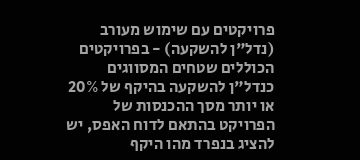פרויקטים עם שימוש מעורב (נדל"ן להשקעה) - בפרויקטים הכוללים שטחים המסווגים כנדל"ן להשקעה בהיקף של 20% או יותר מסך ההכנסות של הפרויקט בהתאם לדוח האפס, יש להציג בנפרד מהו היקף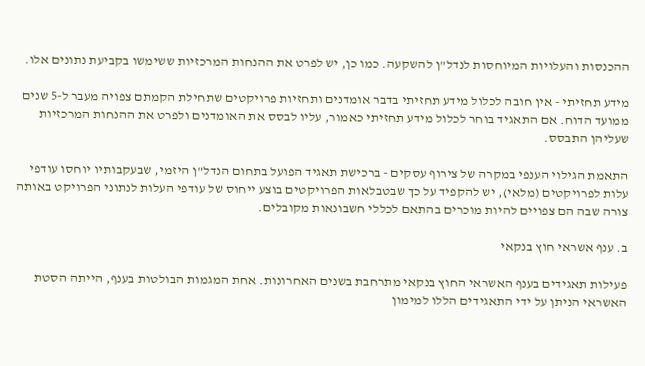ההכנסות והעלויות המיוחסות לנדל"ן להשקעה. כמו כן, יש לפרט את ההנחות המרכזיות ששימשו בקביעת נתונים אלו.

מידע תחזיתי - אין חובה לכלול מידע תחזיתי בדבר אומדנים ותחזיות פרויקטים שתחילת הקמתם צפויה מעבר ל-5 שנים ממועד הדוח. אם התאגיד בוחר לכלול מידע תחזיתי כאמור, עליו לבסס את האומדנים ולפרט את ההנחות המרכזיות שעליהן התבסס.

התאמת הגילוי הענפי במקרה של צירוף עסקים - ברכישת תאגיד הפועל בתחום הנדל"ן היזמי, שבעקבותיו יוחסו עודפי עלות לפרויקטים (מלאי), יש להקפיד על כך שבטבלאות הפרויקטים בוצע ייחוס של עודפי העלות לנתוני הפרויקט באותה צורה שבה הם צפויים להיות מוכרים בהתאם לכללי חשבונאות מקובלים.

ב. ענף אשראי חוץ בנקאי

פעילות תאגידים בענף האשראי החוץ בנקאי מתרחבת בשנים האחרונות. אחת המגמות הבולטות בענף, הייתה הסטת האשראי הניתן על ידי התאגידים הללו למימון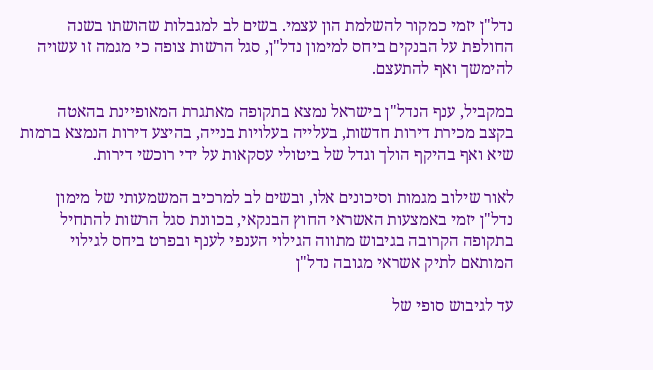נדל"ן יזמי כמקור להשלמת הון עצמי. בשים לב למגבלות שהושתו בשנה החולפת על הבנקים ביחס למימון נדל"ן, סגל הרשות צופה כי מגמה זו עשויה להימשך ואף להתעצם.

במקביל, ענף הנדל"ן בישראל נמצא בתקופה מאתגרת המאופיינת בהאטה בקצב מכירת דירות חדשות, בעלייה בעלויות בנייה, בהיצע דירות הנמצא ברמות שיא ואף בהיקף הולך וגדל של ביטולי עסקאות על ידי רוכשי דירות.

לאור שילוב מגמות וסיכונים אלו, ובשים לב למרכיב המשמעותי של מימון נדל"ן יזמי באמצעות האשראי החוץ הבנקאי, בכוונת סגל הרשות להתחיל בתקופה הקרובה בגיבוש מתווה הגילוי הענפי לענף ובפרט ביחס לגילוי המותאם לתיק אשראי מגובה נדל"ן

עד לגיבוש סופי של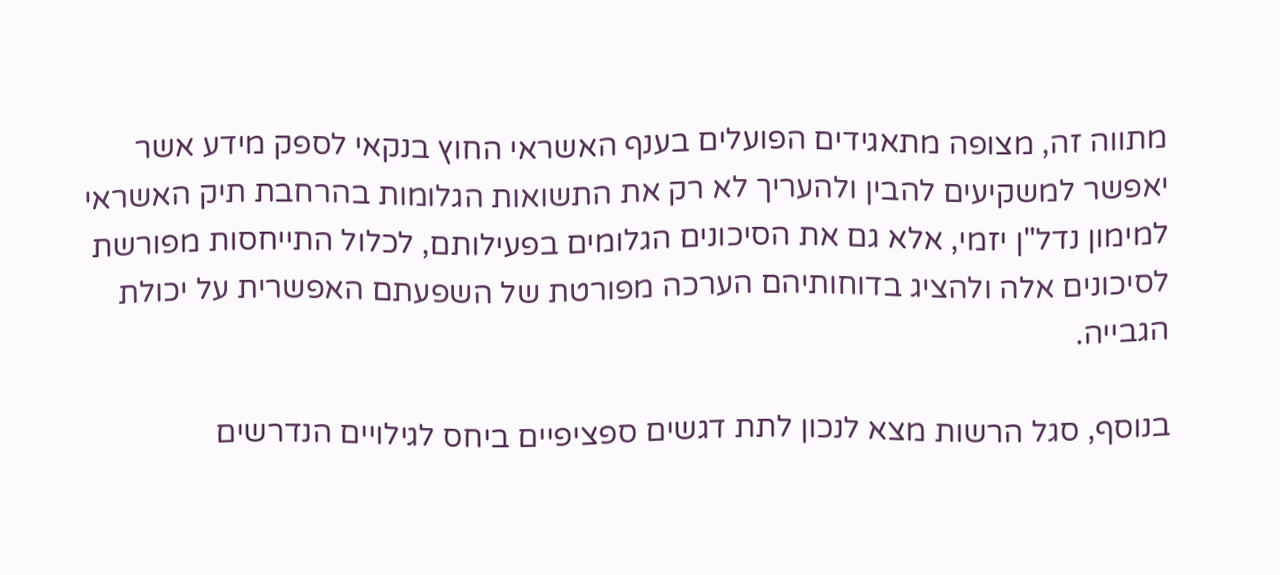מתווה זה, מצופה מתאגידים הפועלים בענף האשראי החוץ בנקאי לספק מידע אשר יאפשר למשקיעים להבין ולהעריך לא רק את התשואות הגלומות בהרחבת תיק האשראי למימון נדל"ן יזמי, אלא גם את הסיכונים הגלומים בפעילותם, לכלול התייחסות מפורשת לסיכונים אלה ולהציג בדוחותיהם הערכה מפורטת של השפעתם האפשרית על יכולת הגבייה.

בנוסף, סגל הרשות מצא לנכון לתת דגשים ספציפיים ביחס לגילויים הנדרשים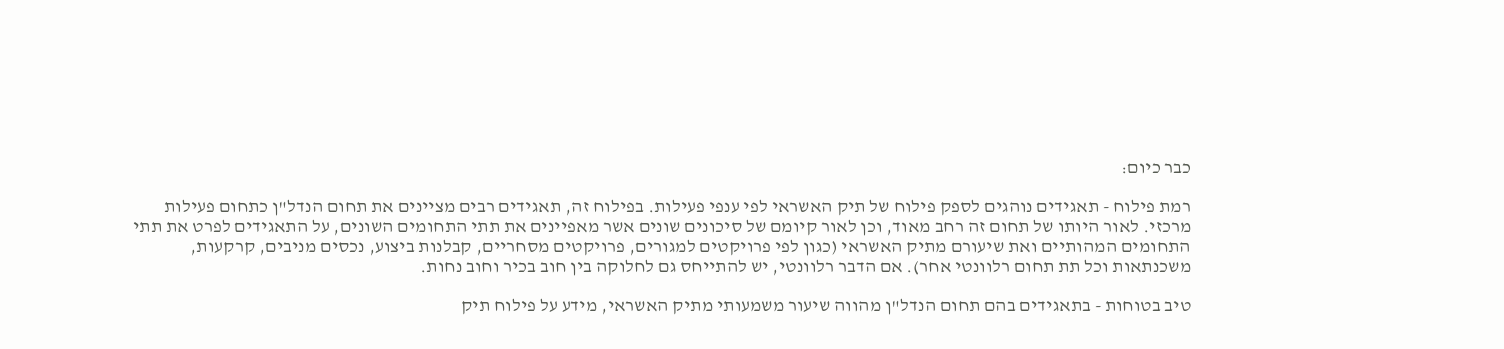כבר כיום:

רמת פילוח - תאגידים נוהגים לספק פילוח של תיק האשראי לפי ענפי פעילות. בפילוח זה, תאגידים רבים מציינים את תחום הנדל"ן כתחום פעילות מרכזי. לאור היותו של תחום זה רחב מאוד, וכן לאור קיומם של סיכונים שונים אשר מאפיינים את תתי התחומים השונים, על התאגידים לפרט את תתי התחומים המהותיים ואת שיעורם מתיק האשראי (כגון לפי פרויקטים למגורים, פרויקטים מסחריים, קבלנות ביצוע, נכסים מניבים, קרקעות, משכנתאות וכל תת תחום רלוונטי אחר). אם הדבר רלוונטי, יש להתייחס גם לחלוקה בין חוב בכיר וחוב נחות.

טיב בטוחות - בתאגידים בהם תחום הנדל"ן מהווה שיעור משמעותי מתיק האשראי, מידע על פילוח תיק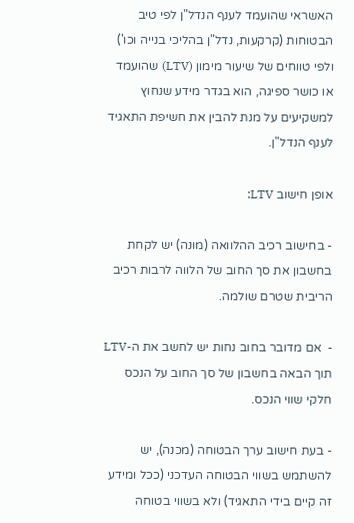האשראי שהועמד לענף הנדל"ן לפי טיב הבטוחות (קרקעות, נדל"ן בהליכי בנייה וכו') ולפי טווחים של שיעור מימון (LTV) שהועמד או כושר ספיגה, הוא בגדר מידע שנחוץ למשקיעים על מנת להבין את חשיפת התאגיד לענף הנדל"ן.

אופן חישוב LTV:

- בחישוב רכיב ההלוואה (מונה) יש לקחת בחשבון את סך החוב של הלווה לרבות רכיב הריבית שטרם שולמה.

-  אם מדובר בחוב נחות יש לחשב את ה-LTV  תוך הבאה בחשבון של סך החוב על הנכס חלקי שווי הנכס.

- בעת חישוב ערך הבטוחה (מכנה), יש להשתמש בשווי הבטוחה העדכני (ככל ומידע זה קיים בידי התאגיד) ולא בשווי בטוחה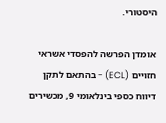היסטורי.

אומדן הפרשה להפסדי אשראי חזויים (ECL) - בהתאם לתקן דיווח כספי בינלאומי 9, מכשירים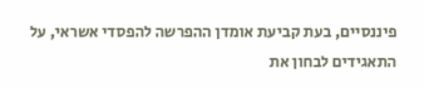פיננסיים, בעת קביעת אומדן ההפרשה להפסדי אשראי, על התאגידים לבחון את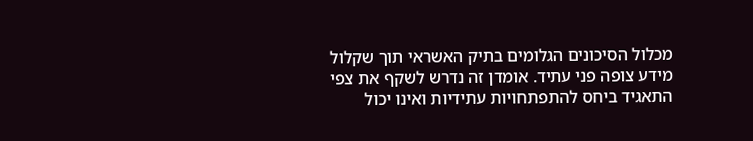מכלול הסיכונים הגלומים בתיק האשראי תוך שקלול מידע צופה פני עתיד. אומדן זה נדרש לשקף את צפי התאגיד ביחס להתפתחויות עתידיות ואינו יכול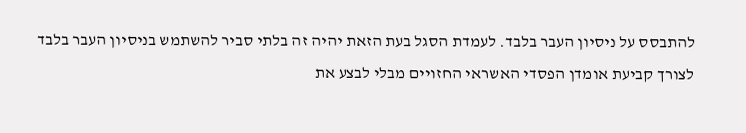להתבסס על ניסיון העבר בלבד. לעמדת הסגל בעת הזאת יהיה זה בלתי סביר להשתמש בניסיון העבר בלבד לצורך קביעת אומדן הפסדי האשראי החזויים מבלי לבצע את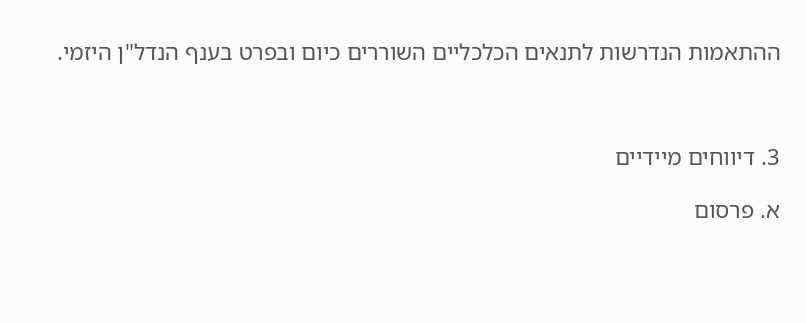ההתאמות הנדרשות לתנאים הכלכליים השוררים כיום ובפרט בענף הנדל"ן היזמי.



3. דיווחים מיידיים

א. פרסום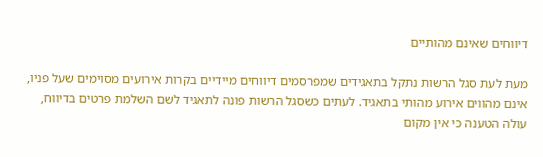דיווחים שאינם מהותיים

מעת לעת סגל הרשות נתקל בתאגידים שמפרסמים דיווחים מיידיים בקרות אירועים מסוימים שעל פניו, אינם מהווים אירוע מהותי בתאגיד. לעתים כשסגל הרשות פונה לתאגיד לשם השלמת פרטים בדיווח, עולה הטענה כי אין מקום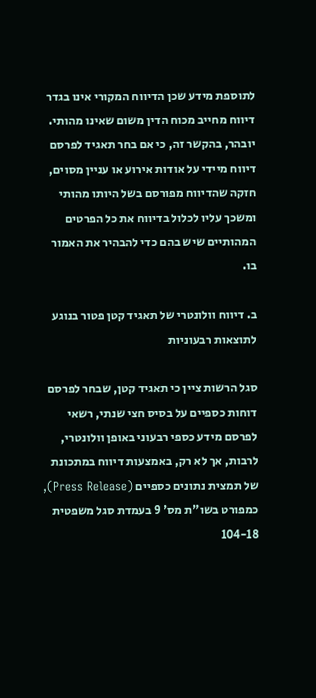לתוספת מידע שכן הדיווח המקורי אינו בגדר דיווח מחייב מכוח הדין משום שאינו מהותי. יובהר, בהקשר זה, כי אם בחר תאגיד לפרסם דיווח מיידי על אודות אירוע או עניין מסוים, חזקה שהדיווח מפורסם בשל היותו מהותי ומשכך עליו לכלול בדיווח את כל הפרטים המהותיים שיש בהם כדי להבהיר את האמור בו.

ב. דיווח וולונטרי של תאגיד קטן פטור בנוגע לתוצאות רבעוניות

סגל הרשות ציין כי תאגיד קטן, שבחר לפרסם דוחות כספיים על בסיס חצי שנתי, רשאי לפרסם מידע כספי רבעוני באופן וולונטרי, לרבות, אך לא רק, באמצעות דיווח במתכונת של תמצית נתונים כספיים (Press Release), כמפורט בשו"ת מס' 9 בעמדת סגל משפטית 104-18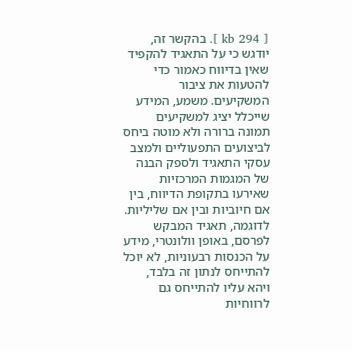[ 294 kb ]. בהקשר זה, יודגש כי על התאגיד להקפיד שאין בדיווח כאמור כדי להטעות את ציבור המשקיעים. משמע, המידע שייכלל יציג למשקיעים תמונה ברורה ולא מוטה ביחס לביצועים התפעוליים ולמצב עסקי התאגיד ולספק הבנה של המגמות המרכזיות שאירעו בתקופת הדיווח, בין אם חיוביות ובין אם שליליות. לדוגמה, תאגיד המבקש לפרסם, באופן וולונטרי, מידע על הכנסות רבעוניות, לא יוכל להתייחס לנתון זה בלבד, ויהא עליו להתייחס גם לרווחיות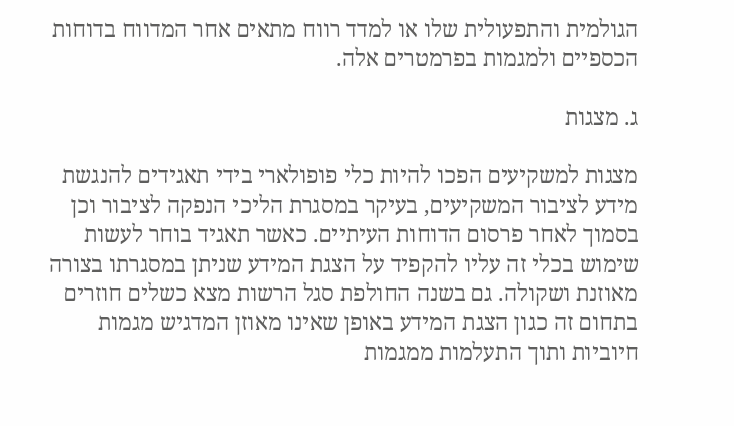הגולמית והתפעולית שלו או למדד רווח מתאים אחר המדווח בדוחות הכספיים ולמגמות בפרמטרים אלה.

ג. מצגות

מצגות למשקיעים הפכו להיות כלי פופולארי בידי תאגידים להנגשת מידע לציבור המשקיעים, בעיקר במסגרת הליכי הנפקה לציבור וכן בסמוך לאחר פרסום הדוחות העיתיים. כאשר תאגיד בוחר לעשות שימוש בכלי זה עליו להקפיד על הצגת המידע שניתן במסגרתו בצורה מאוזנת ושקולה. גם בשנה החולפת סגל הרשות מצא כשלים חוזרים בתחום זה כגון הצגת המידע באופן שאינו מאוזן המדגיש מגמות חיוביות ותוך התעלמות ממגמות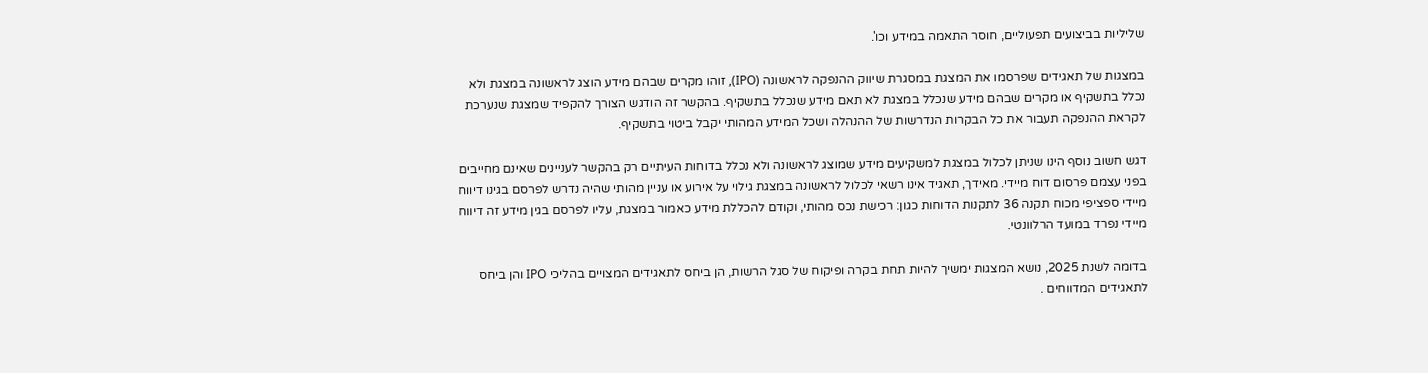שליליות בביצועים תפעוליים, חוסר התאמה במידע וכו'.

במצגות של תאגידים שפרסמו את המצגת במסגרת שיווק ההנפקה לראשונה (IPO), זוהו מקרים שבהם מידע הוצג לראשונה במצגת ולא נכלל בתשקיף או מקרים שבהם מידע שנכלל במצגת לא תאם מידע שנכלל בתשקיף. בהקשר זה הודגש הצורך להקפיד שמצגת שנערכת לקראת ההנפקה תעבור את כל הבקרות הנדרשות של ההנהלה ושכל המידע המהותי יקבל ביטוי בתשקיף.

דגש חשוב נוסף הינו שניתן לכלול במצגת למשקיעים מידע שמוצג לראשונה ולא נכלל בדוחות העיתיים רק בהקשר לעניינים שאינם מחייבים בפני עצמם פרסום דוח מיידי. מאידך, תאגיד אינו רשאי לכלול לראשונה במצגת גילוי על אירוע או עניין מהותי שהיה נדרש לפרסם בגינו דיווח מיידי ספציפי מכוח תקנה 36 לתקנות הדוחות כגון: רכישת נכס מהותי, וקודם להכללת מידע כאמור במצגת, עליו לפרסם בגין מידע זה דיווח מיידי נפרד במועד הרלוונטי.

בדומה לשנת 2025, נושא המצגות ימשיך להיות תחת בקרה ופיקוח של סגל הרשות, הן ביחס לתאגידים המצויים בהליכי IPO והן ביחס לתאגידים המדווחים .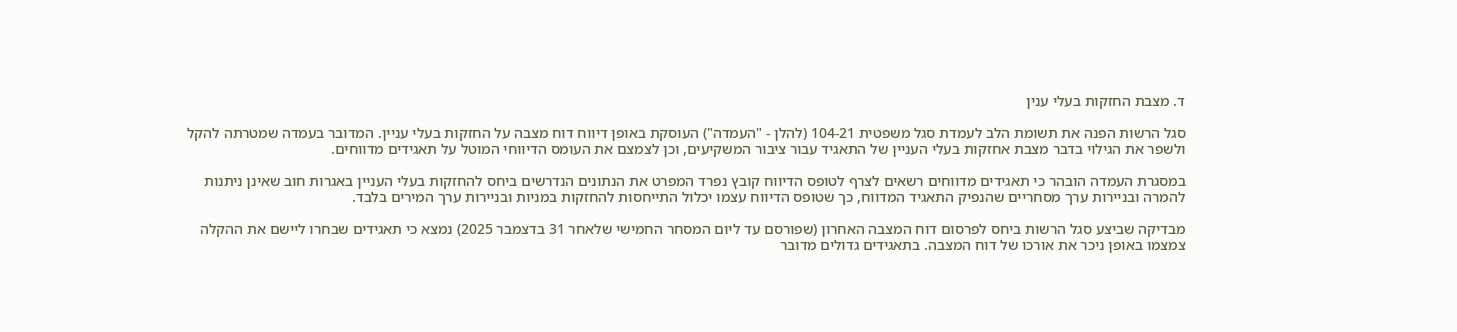ד. מצבת החזקות בעלי ענין

סגל הרשות הפנה את תשומת הלב לעמדת סגל משפטית 104-21 (להלן - "העמדה") העוסקת באופן דיווח דוח מצבה על החזקות בעלי עניין. המדובר בעמדה שמטרתה להקל ולשפר את הגילוי בדבר מצבת אחזקות בעלי העניין של התאגיד עבור ציבור המשקיעים, וכן לצמצם את העומס הדיווחי המוטל על תאגידים מדווחים.

במסגרת העמדה הובהר כי תאגידים מדווחים רשאים לצרף לטופס הדיווח קובץ נפרד המפרט את הנתונים הנדרשים ביחס להחזקות בעלי העניין באגרות חוב שאינן ניתנות להמרה ובניירות ערך מסחריים שהנפיק התאגיד המדווח, כך שטופס הדיווח עצמו יכלול התייחסות להחזקות במניות ובניירות ערך המירים בלבד.

מבדיקה שביצע סגל הרשות ביחס לפרסום דוח המצבה האחרון (שפורסם עד ליום המסחר החמישי שלאחר 31 בדצמבר 2025) נמצא כי תאגידים שבחרו ליישם את ההקלה צמצמו באופן ניכר את אורכו של דוח המצבה. בתאגידים גדולים מדובר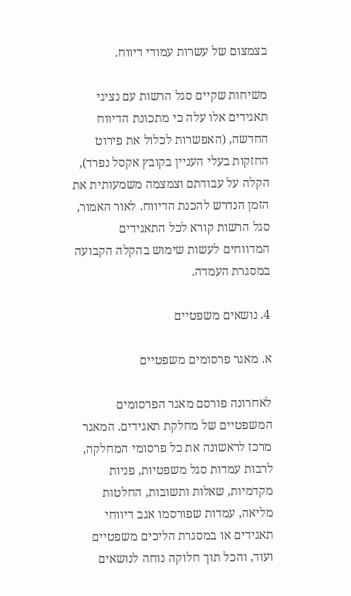בצמצום של עשרות עמודי דיווח.

משיחות שקיים סגל הרשות עם נציגי תאגידים אלו עלה כי מתכונת הדיווח החדשה, (האפשרות לכלול את פירוט החזקות בעלי העניין בקובץ אקסל נפרד), הקלה על עבודתם וצמצמה משמעותית את הזמן הנדרש להכנת הדיווח. לאור האמור, סגל הרשות קורא לכל התאגידים המדווחים לעשות שימוש בהקלה הקבועה במסגרת העמדה.

4. נושאים משפטיים

א. מאגר פרסומים משפטיים

לאחרונה פורסם מאגר הפרסומים המשפטיים של מחלקת תאגידים. המאגר מרכז לראשונה את כל פרסומי המחלקה, לרבות עמדות סגל משפטיות, פניות מקדמיות, שאלות ותשובות, החלטות מליאה, עמדות שפורסמו אגב דיווחי תאגידים או במסגרת הליכים משפטיים ועוד, והכל תוך חלוקה נוחה לנושאים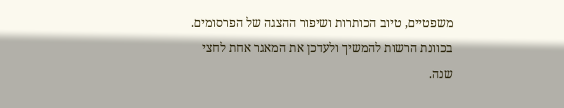משפטיים, טיוב הכותרות ושיפור ההצגה של הפרסומים. בכוונת הרשות להמשיך ולעדכן את המאגר אחת לחצי שנה.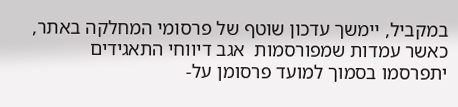במקביל, יימשך עדכון שוטף של פרסומי המחלקה באתר, כאשר עמדות שמפורסמות  אגב דיווחי התאגידים יתפרסמו בסמוך למועד פרסומן על-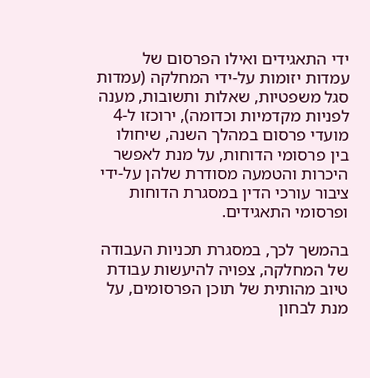ידי התאגידים ואילו הפרסום של עמדות יזומות על-ידי המחלקה (עמדות סגל משפטיות, שאלות ותשובות, מענה לפניות מקדמיות וכדומה), ירוכזו ל-4 מועדי פרסום במהלך השנה, שיחולו בין פרסומי הדוחות, על מנת לאפשר היכרות והטמעה מסודרת שלהן על-ידי ציבור עורכי הדין במסגרת הדוחות ופרסומי התאגידים.

בהמשך לכך, במסגרת תכניות העבודה של המחלקה, צפויה להיעשות עבודת טיוב מהותית של תוכן הפרסומים, על מנת לבחון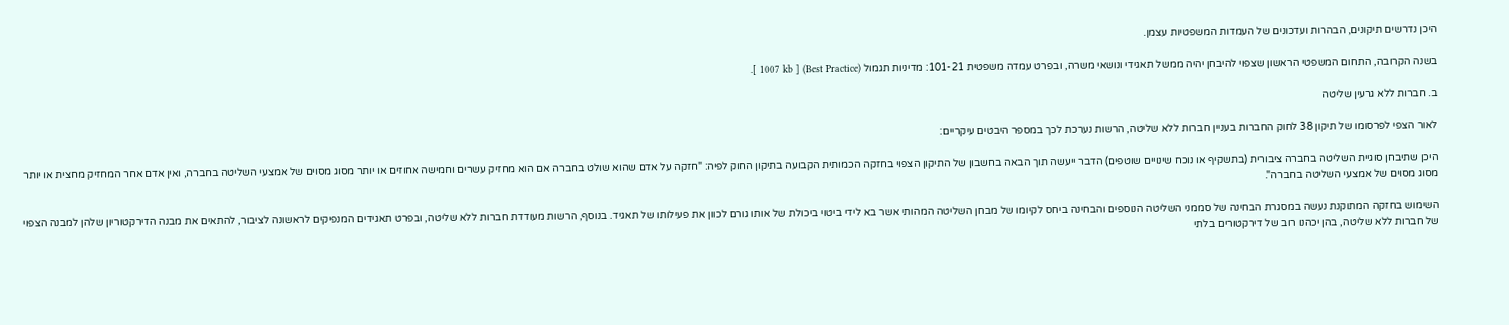היכן נדרשים תיקונים, הבהרות ועדכונים של העמדות המשפטיות עצמן.

בשנה הקרובה, התחום המשפטי הראשון שצפוי להיבחן יהיה ממשל תאגידי ונושאי משרה, ובפרט עמדה משפטית 101-21: מדיניות תגמול (Best Practice) [ 1007 kb ].

ב. חברות ללא גרעין שליטה

לאור הצפי לפרסומו של תיקון 38 לחוק החברות בעניין חברות ללא שליטה, הרשות נערכת לכך במספר היבטים עיקריים:

היכן שתיבחן סוגיית השליטה בחברה ציבורית (בתשקיף או נוכח שינויים שוטפים) הדבר ייעשה תוך הבאה בחשבון של התיקון הצפוי בחזקה הכמותית הקבועה בתיקון החוק לפיה: "חזקה על אדם שהוא שולט בחברה אם הוא מחזיק עשרים וחמישה אחוזים או יותר מסוג מסוים של אמצעי השליטה בחברה, ואין אדם אחר המחזיק מחצית או יותר מסוג מסוים של אמצעי השליטה בחברה".

השימוש בחזקה המתוקנת נעשה במסגרת הבחינה של סממני השליטה הנוספים והבחינה ביחס לקיומו של מבחן השליטה המהותי אשר בא לידי ביטוי ביכולת של אותו גורם לכוון את פעילותו של תאגיד. בנוסף, הרשות מעודדת חברות ללא שליטה, ובפרט תאגידים המנפיקים לראשונה לציבור, להתאים את מבנה הדירקטוריון שלהן למבנה הצפוי של חברות ללא שליטה, בהן יכהנו רוב של דירקטורים בלתי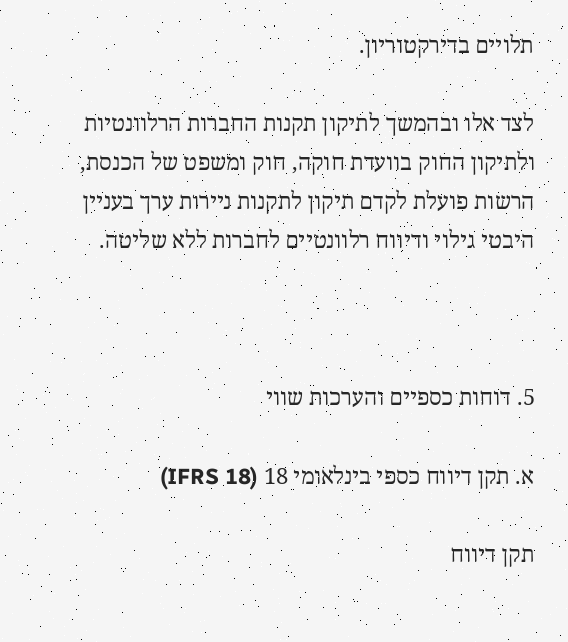תלויים בדירקטוריון.

לצד אלו ובהמשך לתיקון תקנות החברות הרלוונטיות ולתיקון החוק בוועדת חוקה, חוק ומשפט של הכנסת, הרשות פועלת לקדם תיקון לתקנות ניירות ערך בעניין היבטי גילוי ודיווח רלוונטיים לחברות ללא שליטה.



5. דוחות כספיים והערכות שווי

א. תקן דיווח כספי בינלאומי 18 (IFRS 18)

תקן דיווח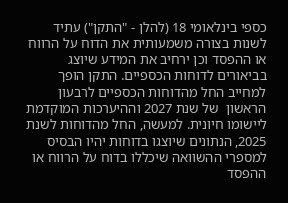כספי בינלאומי 18 (להלן - "התקן") עתיד לשנות בצורה משמעותית את הדוח על הרווח או ההפסד וכן ירחיב את המידע שיוצג בביאורים לדוחות הכספיים. התקן הופך למחייב החל מהדוחות הכספיים לרבעון הראשון  של שנת 2027 וההיערכות המוקדמת ליישומו חיונית. למעשה, החל מהדוחות לשנת 2025, הנתונים שיוצגו בדוחות יהיו הבסיס למספרי ההשוואה שיכללו בדוח על הרווח או ההפסד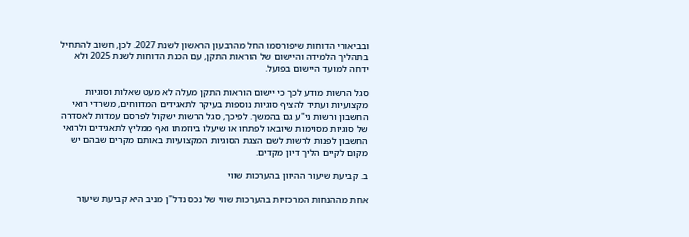ובביאורי הדוחות שיפורסמו החל מהרבעון הראשון לשנת 2027. לכן, חשוב להתחיל בתהליך הלמידה והיישום של הוראות התקן, עם הכנת הדוחות לשנת 2025 ולא ידחה למועד היישום בפועל.

סגל הרשות מודע לכך כי יישום הוראות התקן מעלה לא מעט שאלות וסוגיות מקצועיות ועתיד להציף סוגיות נוספות בעיקר לתאגידים המדווחים, משרדי רואי החשבון ורשות ני"ע גם בהמשך. לפיכך, סגל הרשות ישקול לפרסם עמדות לאסדרה של סוגיות מסוימות שיובאו לפתחו או שיעלו ביוזמתו ואף ממליץ לתאגידים ולרואי החשבון לפנות לרשות לשם הצגת הסוגיות המקצועיות באותם מקרים שבהם יש מקום לקיים הליך דיון מקדים.

ב. קביעת שיעור ההיוון בהערכות שווי

אחת מההנחות המרכזיות בהערכות שווי של נכס נדל"ן מניב היא קביעת שיעור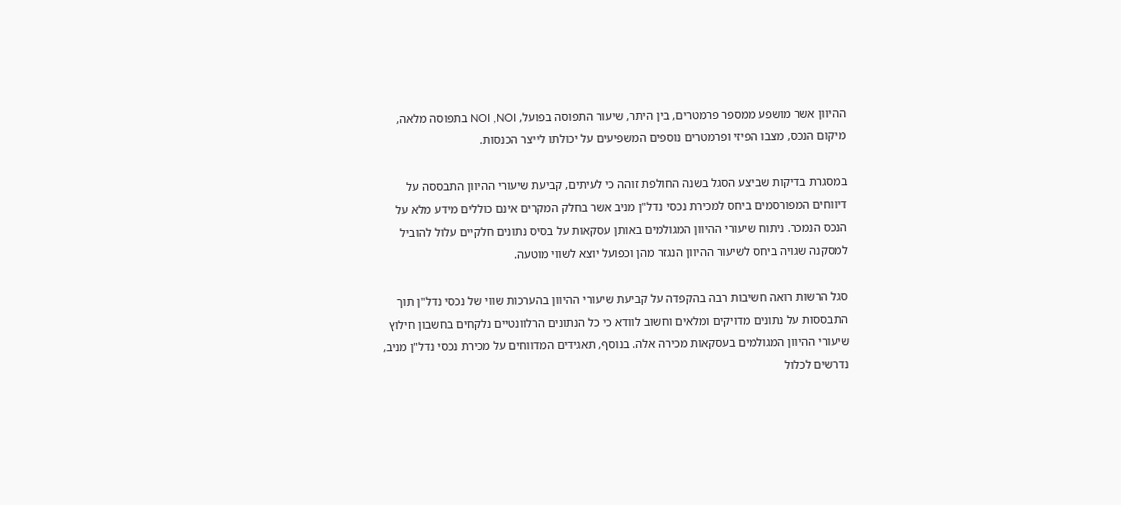ההיוון אשר מושפע ממספר פרמטרים, בין היתר, שיעור התפוסה בפועל, NOI ,NOI בתפוסה מלאה, מיקום הנכס, מצבו הפיזי ופרמטרים נוספים המשפיעים על יכולתו לייצר הכנסות.

במסגרת בדיקות שביצע הסגל בשנה החולפת זוהה כי לעיתים, קביעת שיעורי ההיוון התבססה על דיווחים המפורסמים ביחס למכירת נכסי נדל"ן מניב אשר בחלק המקרים אינם כוללים מידע מלא על הנכס הנמכר. ניתוח שיעורי ההיוון המגולמים באותן עסקאות על בסיס נתונים חלקיים עלול להוביל למסקנה שגויה ביחס לשיעור ההיוון הנגזר מהן וכפועל יוצא לשווי מוטעה.

סגל הרשות רואה חשיבות רבה בהקפדה על קביעת שיעורי ההיוון בהערכות שווי של נכסי נדל"ן תוך התבססות על נתונים מדויקים ומלאים וחשוב לוודא כי כל הנתונים הרלוונטיים נלקחים בחשבון חילוץ שיעורי ההיוון המגולמים בעסקאות מכירה אלה. בנוסף, תאגידים המדווחים על מכירת נכסי נדל"ן מניב, נדרשים לכלול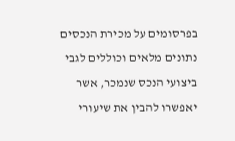בפרסומים על מכירת הנכסים נתונים מלאים וכוללים לגבי ביצועי הנכס שנמכר, אשר יאפשרו להבין את שיעורי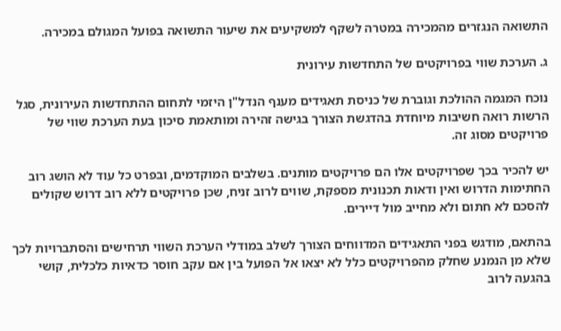התשואה הנגזרים מהמכירה במטרה לשקף למשקיעים את שיעור התשואה בפועל המגולם במכירה.

ג. הערכת שווי בפרויקטים של התחדשות עירונית

נוכח המגמה ההולכת וגוברת של כניסת תאגידים מענף הנדל"ן היזמי לתחום ההתחדשות העירונית, סגל הרשות רואה חשיבות מיוחדת בהדגשת הצורך בגישה זהירה ומותאמת סיכון בעת הערכת שווי של פרויקטים מסוג זה.

יש להכיר בכך שפרויקטים אלו הם פרויקטים מותנים. בשלבים המוקדמים, ובפרט כל עוד לא הושג רוב החתימות הדרוש ואין ודאות תכנונית מספקת, שווים לרוב זניח, שכן פרויקטים ללא רוב דרוש שקולים להסכם לא חתום ולא מחייב מול דיירים.

בהתאם, מודגש בפני התאגידים המדווחים הצורך לשלב במודלי הערכת השווי תרחישים והסתברויות לכך שלא מן הנמנע שחלק מהפרויקטים כלל לא יצאו אל הפועל בין אם עקב חוסר כדאיות כלכלית, קושי בהגעה לרוב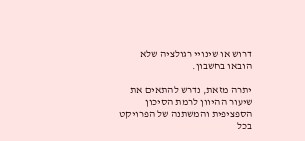דרוש או שינויי רגולציה שלא הובאו בחשבון.

יתרה מזאת, נדרש להתאים את שיעור ההיוון לרמת הסיכון הספציפית והמשתנה של הפרויקט בכל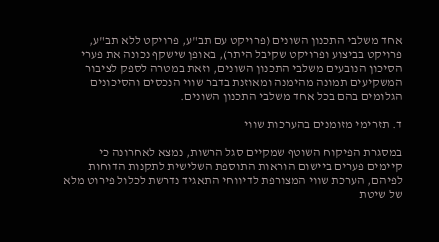אחד משלבי התכנון השונים (פרויקט עם תב"ע, פרויקט ללא תב"ע, פרויקט בביצוע ופרויקט שקיבל היתר), באופן שישקף נכונה את פערי הסיכון הנובעים משלבי התכנון השונים, וזאת במטרה לספק לציבור המשקיעים תמונה מהימנה ומאוזנת בדבר שווי הנכסים והסיכונים הגלומים בהם בכל אחד משלבי התכנון השונים.

ד. תזרימי מזומנים בהערכות שווי

במסגרת הפיקוח השוטף שמקיים סגל הרשות, נמצא לאחרונה כי קיימים פערים ביישום הוראות התוספת השלישית לתקנות הדוחות לפיהם, הערכת שווי המצורפת לדיווחי התאגיד נדרשת לכלול פירוט מלא של שיטת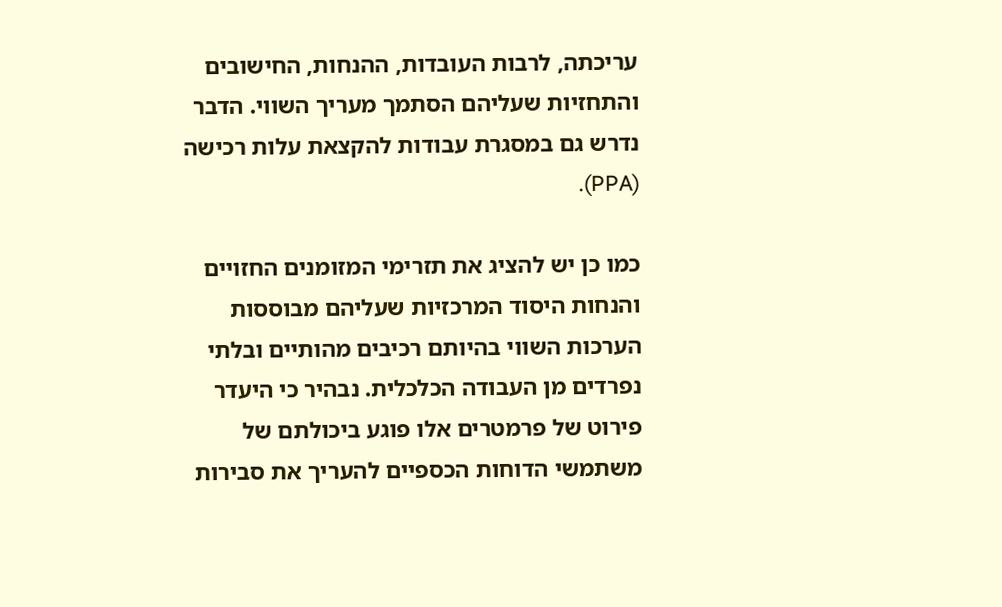עריכתה, לרבות העובדות, ההנחות, החישובים והתחזיות שעליהם הסתמך מעריך השווי. הדבר נדרש גם במסגרת עבודות להקצאת עלות רכישה (PPA).

כמו כן יש להציג את תזרימי המזומנים החזויים והנחות היסוד המרכזיות שעליהם מבוססות הערכות השווי בהיותם רכיבים מהותיים ובלתי נפרדים מן העבודה הכלכלית. נבהיר כי היעדר פירוט של פרמטרים אלו פוגע ביכולתם של משתמשי הדוחות הכספיים להעריך את סבירות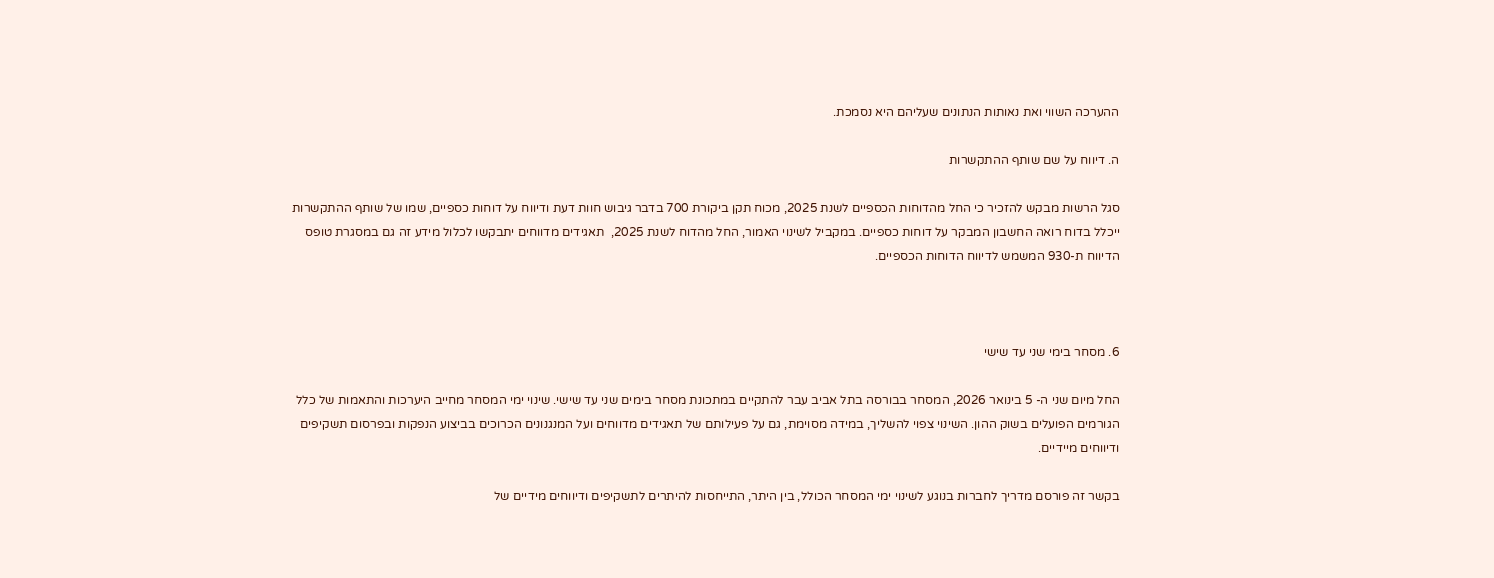ההערכה השווי ואת נאותות הנתונים שעליהם היא נסמכת.

ה. דיווח על שם שותף ההתקשרות

סגל הרשות מבקש להזכיר כי החל מהדוחות הכספיים לשנת 2025, מכוח תקן ביקורת 700 בדבר גיבוש חוות דעת ודיווח על דוחות כספיים, שמו של שותף ההתקשרות ייכלל בדוח רואה החשבון המבקר על דוחות כספיים. במקביל לשינוי האמור, החל מהדוח לשנת 2025,  תאגידים מדווחים יתבקשו לכלול מידע זה גם במסגרת טופס הדיווח ת-930 המשמש לדיווח הדוחות הכספיים.



6. מסחר בימי שני עד שישי

החל מיום שני ה- 5 בינואר 2026, המסחר בבורסה בתל אביב עבר להתקיים במתכונת מסחר בימים שני עד שישי. שינוי ימי המסחר מחייב היערכות והתאמות של כלל הגורמים הפועלים בשוק ההון. השינוי צפוי להשליך, במידה מסוימת, גם על פעילותם של תאגידים מדווחים ועל המנגנונים הכרוכים בביצוע הנפקות ובפרסום תשקיפים ודיווחים מיידיים.

בקשר זה פורסם מדריך לחברות בנוגע לשינוי ימי המסחר הכולל, בין היתר, התייחסות להיתרים לתשקיפים ודיווחים מידיים של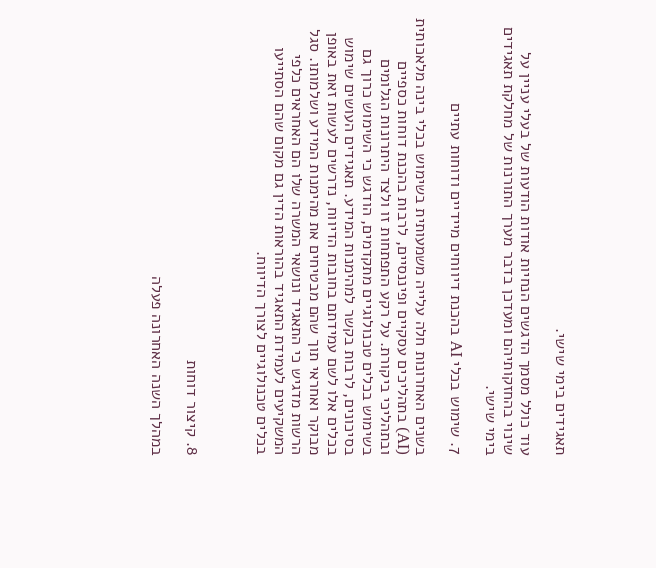תאגידים בימי שישי.

עוד כולל מסמך הדגשים הנחיות אודות הודעות של בעלי עניין על שינוי בהחזקותיהם ומעדכן בדבר מערך התורנות של מחלקת תאגידים בימי שישי.

7. שימוש בכלי AI בהכנת דיווחים מיידיים ודוחות עתיים

בשנים האחרונות חלה עלייה משמעותית בשימוש בכלי בינה מלאכותית (AI) בתהליכים עסקיים ופיננסיים, לרבות בהכנת דוחות כספיים ובתהליכי ביקורת. על רקע התפתחות זו ולצד היתרונות הגלומים בשימוש בכלים טכנולוגיים מתקדמים, הודגש כי השימוש כרוך גם בסיכונים, לרבות בקשר למהימנות המידע. תאגידים העושים שימוש בכלים אלו לשם עמידתם בחובות הדיווח, נדרשים לעשות זאת באופן מבוקר ואחראי תוך שהם מבטיחים את מהימנות המידע ושלמותו. סגל הרשות מדגיש כי התאגיד ונושאי המשרה שלו הם האחראים כלפי המשקיעים לעמידת התאגיד בהוראות הדין גם מקום שהם הסתייעו בכלים טכנולוגיים לצורך הדיווח.



8. קיצור דוחות

במהלך השנה האחרונה פעלה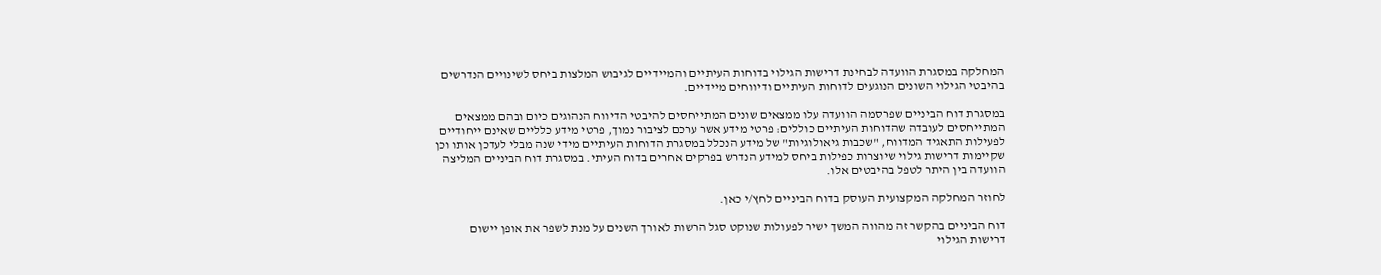המחלקה במסגרת הוועדה לבחינת דרישות הגילוי בדוחות העיתיים והמיידיים לגיבוש המלצות ביחס לשינויים הנדרשים בהיבטי הגילוי השונים הנוגעים לדוחות העיתיים ודיווחים מיידיים.

במסגרת דוח הביניים שפרסמה הוועדה עלו ממצאים שונים המתייחסים להיבטי הדיווח הנהוגים כיום ובהם ממצאים המתייחסים לעובדה שהדוחות העיתיים כוללים: פרטי מידע אשר ערכם לציבור נמוך, פרטי מידע כלליים שאינם ייחודיים לפעילות התאגיד המדווח, "שכבות גיאולוגיות" של מידע הנכלל במסגרת הדוחות העיתיים מידי שנה מבלי לעדכן אותו וכן שקיימות דרישות גילוי שיוצרות כפילות ביחס למידע הנדרש בפרקים אחרים בדוח העיתי. במסגרת דוח הביניים המליצה הוועדה בין היתר לטפל בהיבטים אלו.

לחוזר המחלקה המקצועית העוסק בדוח הביניים לחץ/י כאן.

דוח הביניים בהקשר זה מהווה המשך ישיר לפעולות שנוקט סגל הרשות לאורך השנים על מנת לשפר את אופן יישום דרישות הגילוי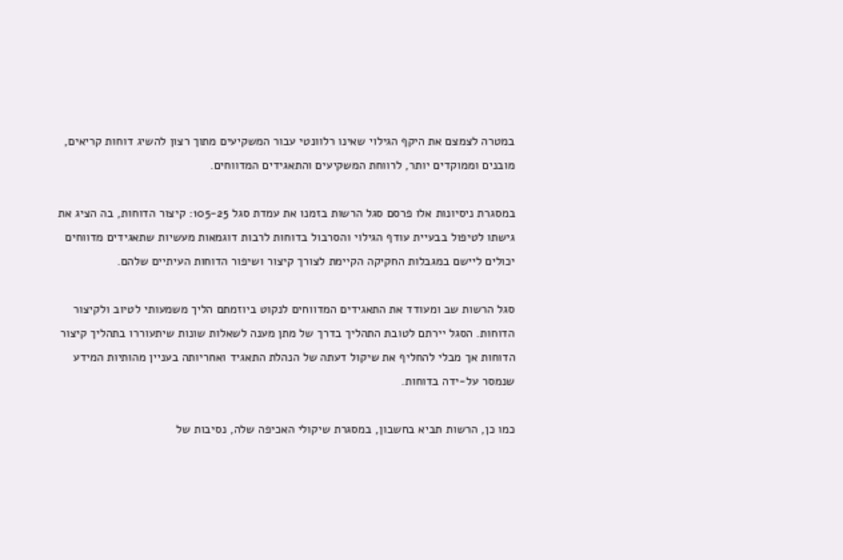במטרה לצמצם את היקף הגילוי שאינו רלוונטי עבור המשקיעים מתוך רצון להשיג דוחות קריאים, מובנים וממוקדים יותר, לרווחת המשקיעים והתאגידים המדווחים.

במסגרת ניסיונות אלו פרסם סגל הרשות בזמנו את עמדת סגל 105-25: קיצור הדוחות, בה הציג את גישתו לטיפול בבעיית עודף הגילוי והסרבול בדוחות לרבות דוגמאות מעשיות שתאגידים מדווחים יכולים ליישם במגבלות החקיקה הקיימת לצורך קיצור ושיפור הדוחות העיתיים שלהם.

סגל הרשות שב ומעודד את התאגידים המדווחים לנקוט ביוזמתם הליך משמעותי לטיוב ולקיצור הדוחות. הסגל יירתם לטובת התהליך בדרך של מתן מענה לשאלות שונות שיתעוררו בתהליך קיצור הדוחות אך מבלי להחליף את שיקול דעתה של הנהלת התאגיד ואחריותה בעניין מהותיות המידע שנמסר על-ידה בדוחות.

כמו כן, הרשות תביא בחשבון, במסגרת שיקולי האכיפה שלה, נסיבות של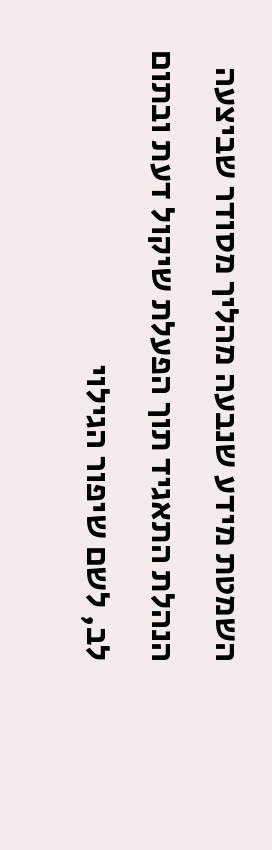השמטת מידע שנבעה מהליך מסודר שביצעה הנהלת התאגיד תוך הפעלת שיקול דעת ובתום לב, לשם שיפור הגילוי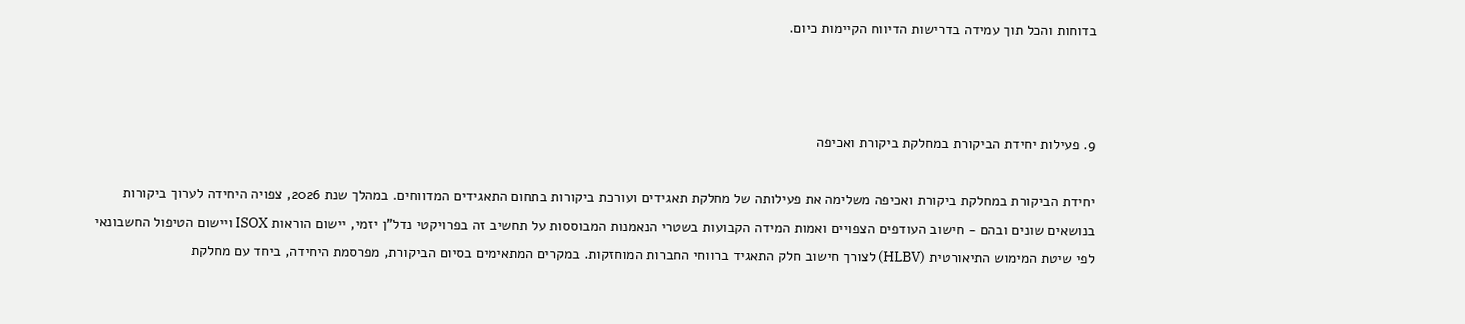בדוחות והכל תוך עמידה בדרישות הדיווח הקיימות כיום.



9. פעילות יחידת הביקורת במחלקת ביקורת ואכיפה

יחידת הביקורת במחלקת ביקורת ואכיפה משלימה את פעילותה של מחלקת תאגידים ועורכת ביקורות בתחום התאגידים המדווחים. במהלך שנת 2026, צפויה היחידה לערוך ביקורות בנושאים שונים ובהם - חישוב העודפים הצפויים ואמות המידה הקבועות בשטרי הנאמנות המבוססות על תחשיב זה בפרויקטי נדל"ן יזמי, יישום הוראות ISOX ויישום הטיפול החשבונאי לפי שיטת המימוש התיאורטית (HLBV) לצורך חישוב חלק התאגיד ברווחי החברות המוחזקות. במקרים המתאימים בסיום הביקורת, מפרסמת היחידה, ביחד עם מחלקת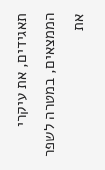תאגידים, את עיקרי הממצאים, במטרה לשפר את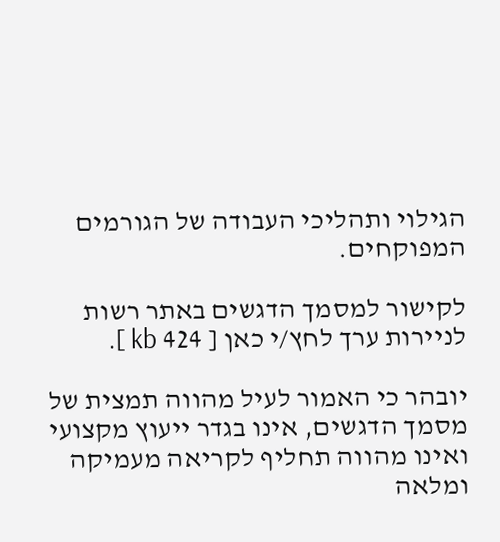הגילוי ותהליכי העבודה של הגורמים המפוקחים.

לקישור למסמך הדגשים באתר רשות לניירות ערך לחץ/י כאן [ 424 kb ].

יובהר כי האמור לעיל מהווה תמצית של מסמך הדגשים, אינו בגדר ייעוץ מקצועי ואינו מהווה תחליף לקריאה מעמיקה ומלאה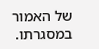של האמור במסגרתו.